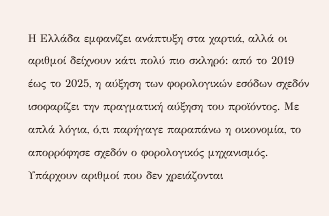Η Ελλάδα εμφανίζει ανάπτυξη στα χαρτιά, αλλά οι αριθμοί δείχνουν κάτι πολύ πιο σκληρό: από το 2019 έως το 2025, η αύξηση των φορολογικών εσόδων σχεδόν ισοφαρίζει την πραγματική αύξηση του προϊόντος. Με απλά λόγια, ό,τι παρήγαγε παραπάνω η οικονομία, το απορρόφησε σχεδόν ο φορολογικός μηχανισμός.
Υπάρχουν αριθμοί που δεν χρειάζονται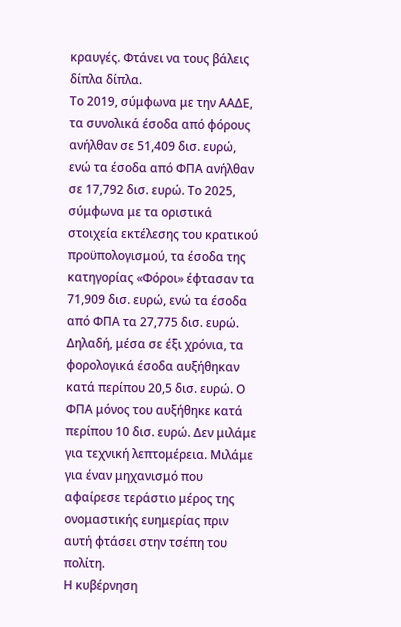κραυγές. Φτάνει να τους βάλεις δίπλα δίπλα.
Το 2019, σύμφωνα με την ΑΑΔΕ, τα συνολικά έσοδα από φόρους ανήλθαν σε 51,409 δισ. ευρώ, ενώ τα έσοδα από ΦΠΑ ανήλθαν σε 17,792 δισ. ευρώ. Το 2025, σύμφωνα με τα οριστικά στοιχεία εκτέλεσης του κρατικού προϋπολογισμού, τα έσοδα της κατηγορίας «Φόροι» έφτασαν τα 71,909 δισ. ευρώ, ενώ τα έσοδα από ΦΠΑ τα 27,775 δισ. ευρώ.
Δηλαδή, μέσα σε έξι χρόνια, τα φορολογικά έσοδα αυξήθηκαν κατά περίπου 20,5 δισ. ευρώ. Ο ΦΠΑ μόνος του αυξήθηκε κατά περίπου 10 δισ. ευρώ. Δεν μιλάμε για τεχνική λεπτομέρεια. Μιλάμε για έναν μηχανισμό που αφαίρεσε τεράστιο μέρος της ονομαστικής ευημερίας πριν αυτή φτάσει στην τσέπη του πολίτη.
Η κυβέρνηση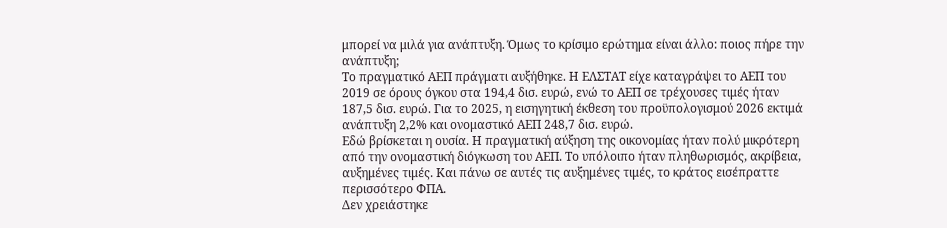μπορεί να μιλά για ανάπτυξη. Όμως το κρίσιμο ερώτημα είναι άλλο: ποιος πήρε την ανάπτυξη;
Το πραγματικό ΑΕΠ πράγματι αυξήθηκε. Η ΕΛΣΤΑΤ είχε καταγράψει το ΑΕΠ του 2019 σε όρους όγκου στα 194,4 δισ. ευρώ, ενώ το ΑΕΠ σε τρέχουσες τιμές ήταν 187,5 δισ. ευρώ. Για το 2025, η εισηγητική έκθεση του προϋπολογισμού 2026 εκτιμά ανάπτυξη 2,2% και ονομαστικό ΑΕΠ 248,7 δισ. ευρώ.
Εδώ βρίσκεται η ουσία. Η πραγματική αύξηση της οικονομίας ήταν πολύ μικρότερη από την ονομαστική διόγκωση του ΑΕΠ. Το υπόλοιπο ήταν πληθωρισμός, ακρίβεια, αυξημένες τιμές. Και πάνω σε αυτές τις αυξημένες τιμές, το κράτος εισέπραττε περισσότερο ΦΠΑ.
Δεν χρειάστηκε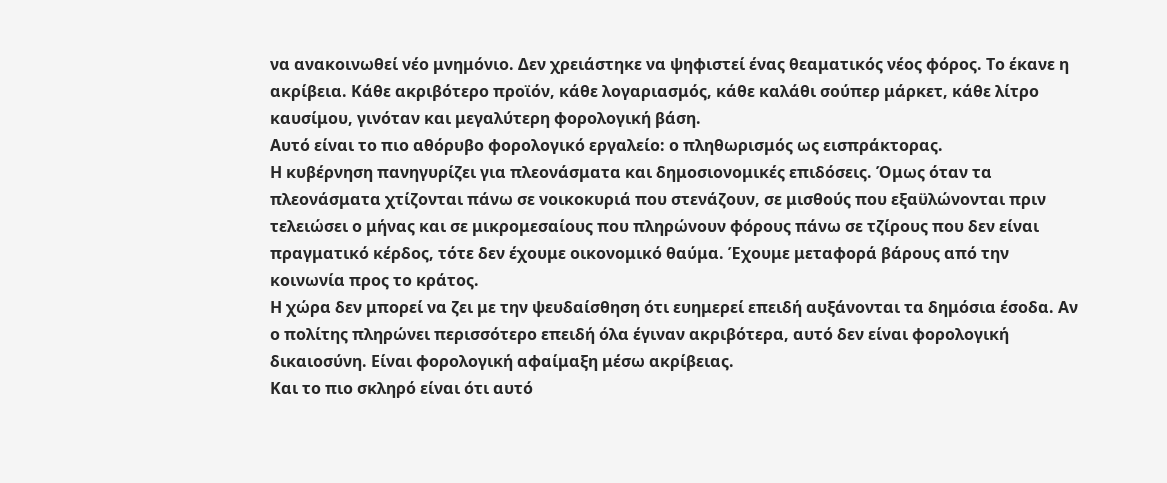να ανακοινωθεί νέο μνημόνιο. Δεν χρειάστηκε να ψηφιστεί ένας θεαματικός νέος φόρος. Το έκανε η ακρίβεια. Κάθε ακριβότερο προϊόν, κάθε λογαριασμός, κάθε καλάθι σούπερ μάρκετ, κάθε λίτρο καυσίμου, γινόταν και μεγαλύτερη φορολογική βάση.
Αυτό είναι το πιο αθόρυβο φορολογικό εργαλείο: ο πληθωρισμός ως εισπράκτορας.
Η κυβέρνηση πανηγυρίζει για πλεονάσματα και δημοσιονομικές επιδόσεις. Όμως όταν τα πλεονάσματα χτίζονται πάνω σε νοικοκυριά που στενάζουν, σε μισθούς που εξαϋλώνονται πριν τελειώσει ο μήνας και σε μικρομεσαίους που πληρώνουν φόρους πάνω σε τζίρους που δεν είναι πραγματικό κέρδος, τότε δεν έχουμε οικονομικό θαύμα. Έχουμε μεταφορά βάρους από την κοινωνία προς το κράτος.
Η χώρα δεν μπορεί να ζει με την ψευδαίσθηση ότι ευημερεί επειδή αυξάνονται τα δημόσια έσοδα. Αν ο πολίτης πληρώνει περισσότερο επειδή όλα έγιναν ακριβότερα, αυτό δεν είναι φορολογική δικαιοσύνη. Είναι φορολογική αφαίμαξη μέσω ακρίβειας.
Και το πιο σκληρό είναι ότι αυτό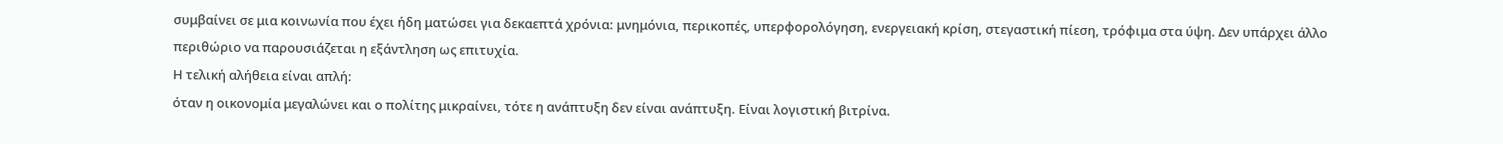συμβαίνει σε μια κοινωνία που έχει ήδη ματώσει για δεκαεπτά χρόνια: μνημόνια, περικοπές, υπερφορολόγηση, ενεργειακή κρίση, στεγαστική πίεση, τρόφιμα στα ύψη. Δεν υπάρχει άλλο περιθώριο να παρουσιάζεται η εξάντληση ως επιτυχία.
Η τελική αλήθεια είναι απλή:
όταν η οικονομία μεγαλώνει και ο πολίτης μικραίνει, τότε η ανάπτυξη δεν είναι ανάπτυξη. Είναι λογιστική βιτρίνα.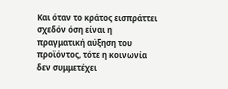Και όταν το κράτος εισπράττει σχεδόν όση είναι η πραγματική αύξηση του προϊόντος, τότε η κοινωνία δεν συμμετέχει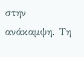στην ανάκαμψη. Τη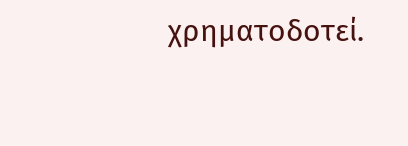χρηματοδοτεί.